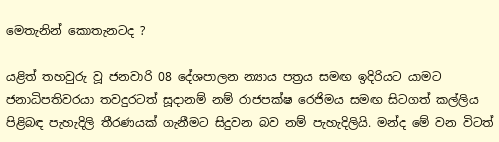මෙතැනින් කොතැනටද ?

යළිත් තහවුරු වූ ජනවාරි 08 දේශපාලන න්‍යාය පත්‍රය සමඟ ඉදිරියට යාමට ජනාධිපතිවරයා තවදුරටත් සූදානම් නම් රාජපක්ෂ රෙජිමය සමඟ සිටගත් කල්ලිය පිළිබඳ පැහැදිලි තීරණයක් ගැනීමට සිදුවන බව නම් පැහැදිලියි. මන්ද මේ වන විටත්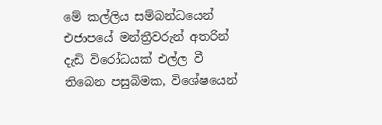මේ කල්ලිය සම්බන්ධයෙන් එජාපයේ මන්ත්‍රීවරුන් අතරින් දැඩි විරෝධයක් එල්ල වී තිබෙන පසුබිමක, විශේෂයෙන්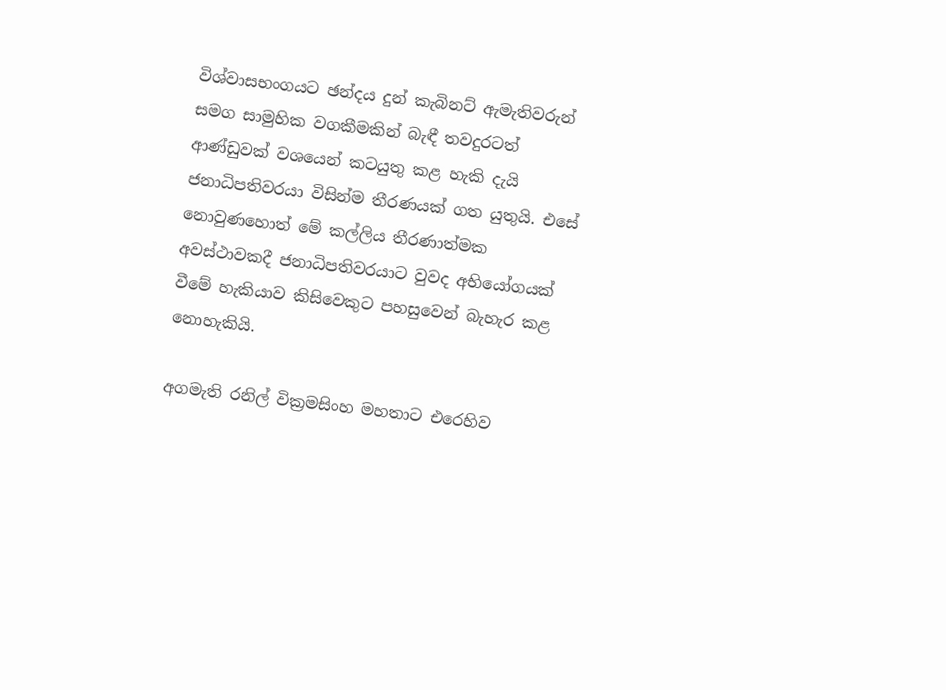විශ්වාසභංගයට ඡන්දය දුන් කැබිනට් ඇමැතිවරුන් සමග සාමුහික වගකීමකින් බැඳී තවදුරටත් ආණ්ඩුවක් වශයෙන් කටයුතු කළ හැකි දැයි ජනාධිපතිවරයා විසින්ම තීරණයක් ගත යුතුයි. එසේ නොවුණහොත් මේ කල්ලිය තීරණාත්මක අවස්ථාවකදී ජනාධිපතිවරයාට වුවද අභියෝගයක් වීමේ හැකියාව කිසිවෙකුට පහසුවෙන් බැහැර කළ නොහැකියි.

අගමැති රනිල් වික්‍රමසිංහ මහතාට එරෙහිව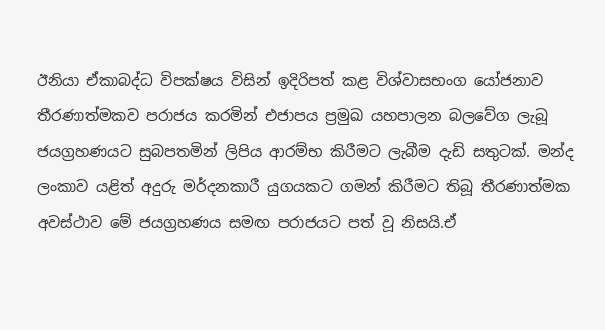ඊනියා ඒකාබද්ධ විපක්ෂය විසින් ඉදිරිපත් කළ විශ්වාසභංග යෝජනාව තීරණාත්මකව පරාජය කරමින් එජාපය ප්‍රමුඛ යහපාලන බලවේග ලැබූ ජයග්‍රහණයට සුබපතමින් ලිපිය ආරම්භ කිරීමට ලැබීම දැඩි සතුටක්. මන්ද ලංකාව යළිත් අදුරු මර්දනකාරී යුගයකට ගමන් කිරීමට තිබූ තීරණාත්මක අවස්ථාව මේ ජයග්‍රහණය සමඟ පරාජයට පත් වූ නිසයි.ඒ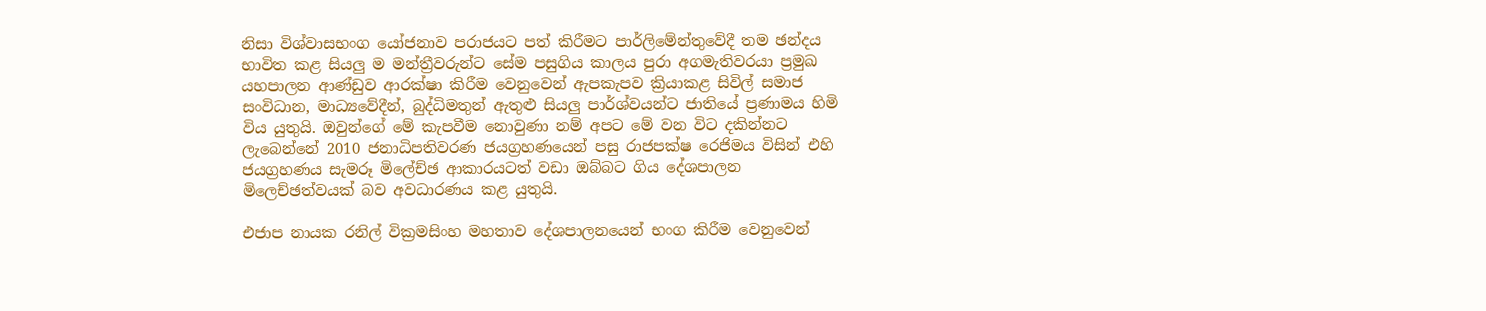නිසා විශ්වාසභංග යෝජනාව පරාජයට පත් කිරීමට පාර්ලිමේන්තුවේදී තම ඡන්දය භාවිත කළ සියලු ම මන්ත්‍රීවරුන්ට සේම පසුගිය කාලය පුරා අගමැතිවරයා ප්‍රමුඛ යහපාලන ආණ්ඩුව ආරක්ෂා කිරීම වෙනුවෙන් ඇපකැපව ක්‍රියාකළ සිවිල් සමාජ සංවිධාන, මාධ්‍යවේදීන්, බුද්ධිමතුන් ඇතුළු සියලු පාර්ශ්වයන්ට ජාතියේ ප්‍රණාමය හිමි විය යුතුයි. ඔවුන්ගේ මේ කැපවීම නොවුණා නම් අපට මේ වන විට දකින්නට ලැබෙන්නේ 2010 ජනාධිපතිවරණ ජයග්‍රහණයෙන් පසු රාජපක්ෂ රෙජිමය විසින් එහි ජයග්‍රහණය සැමරූ මිලේච්ඡ ආකාරයටත් වඩා ඔබ්බට ගිය දේශපාලන මිලෙච්ඡත්වයක් බව අවධාරණය කළ යුතුයි.

එජාප නායක රනිල් වික්‍රමසිංහ මහතාව දේශපාලනයෙන් භංග කිරීම වෙනුවෙන්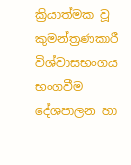ක්‍රියාත්මක වූ කුමන්ත්‍රණකාරී විශ්වාසභංගය භංගවීම දේශපාලන හා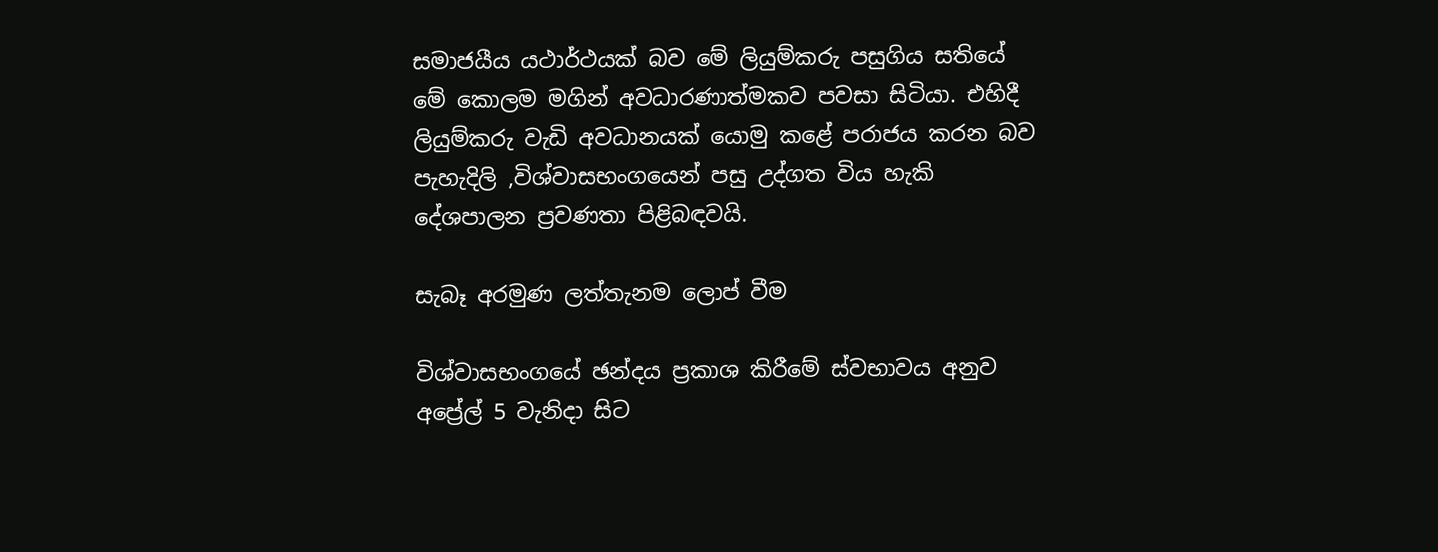සමාජයීය යථාර්ථයක් බව මේ ලියුම්කරු පසුගිය සතියේ මේ කොලම මගින් අවධාරණාත්මකව පවසා සිටියා. එහිදී ලියුම්කරු වැඩි අවධානයක් යොමු කළේ පරාජය කරන බව පැහැදිලි ,විශ්වාසභංගයෙන් පසු උද්ගත විය හැකි දේශපාලන ප්‍රවණතා පිළිබඳවයි.

සැබෑ අරමුණ ලත්තැනම ලොප් වීම

විශ්වාසභංගයේ ඡන්දය ප්‍රකාශ කිරීමේ ස්වභාවය අනුව අප්‍රේල් 5 වැනිදා සිට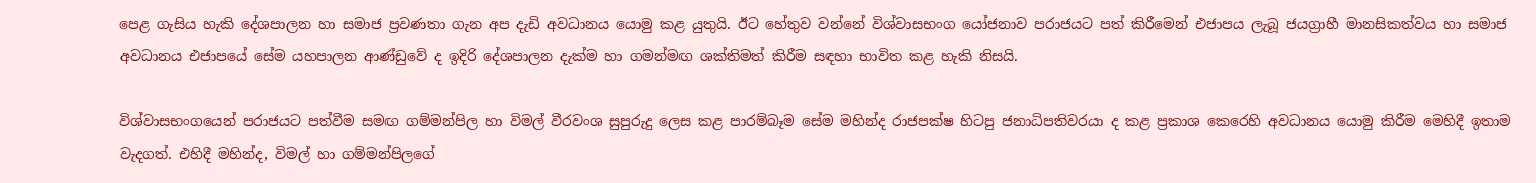පෙළ ගැසිය හැකි දේශපාලන හා සමාජ ප්‍රවණතා ගැන අප දැඩි අවධානය යොමු කළ යුතුයි. ඊට හේතුව වන්නේ විශ්වාසභංග යෝජනාව පරාජයට පත් කිරීමෙන් එජාපය ලැබූ ජයග්‍රාහී මානසිකත්වය හා සමාජ අවධානය එජාපයේ සේම යහපාලන ආණ්ඩුවේ ද ඉදිරි දේශපාලන දැක්ම හා ගමන්මඟ ශක්තිමත් කිරීම සඳහා භාවිත කළ හැකි නිසයි.

විශ්වාසභංගයෙන් පරාජයට පත්වීම සමඟ ගම්මන්පිල හා විමල් වීරවංශ සුපුරුදු ලෙස කළ පාරම්බෑම සේම මහින්ද රාජපක්ෂ හිටපු ජනාධිපතිවරයා ද කළ ප්‍රකාශ කෙරෙහි අවධානය යොමු කිරීම මෙහිදී ඉතාම වැදගත්. එහිදී මහින්ද, විමල් හා ගම්මන්පිලගේ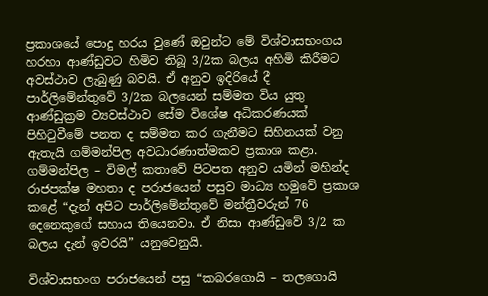ප්‍රකාශයේ පොදු හරය වුණේ ඔවුන්ට මේ විශ්වාසභංගය හරහා ආණ්ඩුවට හිමිව තිබූ 3/2ක බලය අහිමි කිරීමට අවස්ථාව ලැබුණු බවයි. ඒ අනුව ඉදිරියේ දී පාර්ලිමේන්තුවේ 3/2ක බලයෙන් සම්මත විය යුතු ආණ්ඩුක්‍රම ව්‍යවස්ථාව සේම විශේෂ අධිකරණයක් පිහිටුවීමේ පනත ද සම්මත කර ගැනීමට සිහිනයක් වනු ඇතැයි ගම්මන්පිල අවධාරණාත්මකව ප්‍රකාශ කළා. ගම්මන්පිල – විමල් කතාවේ පිටපත අනුව යමින් මහින්ද රාජපක්ෂ මහතා ද පරාජයෙන් පසුව මාධ්‍ය හමුවේ ප්‍රකාශ කළේ “දැන් අපිට පාර්ලිමේන්තුවේ මන්ත්‍රීවරුන් 76 දෙනෙකුගේ සහාය තියෙනවා. ඒ නිසා ආණ්ඩුවේ 3/2 ක බලය දැන් ඉවරයි” යනුවෙනුයි.

විශ්වාසභංග පරාජයෙන් පසු “කබරගොයි – තලගොයි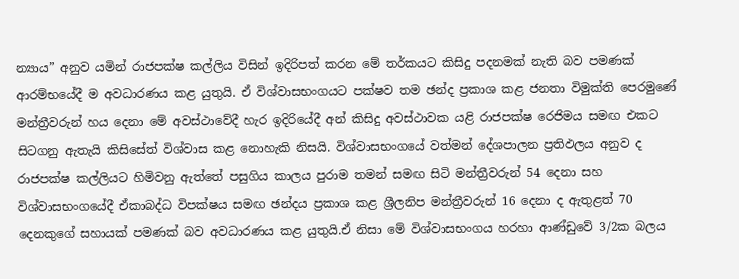න්‍යාය” අනුව යමින් රාජපක්ෂ කල්ලිය විසින් ඉදිරිපත් කරන මේ තර්කයට කිසිදු පදනමක් නැති බව පමණක් ආරම්භයේදී ම අවධාරණය කළ යුතුයි. ඒ විශ්වාසභංගයට පක්ෂව තම ඡන්ද ප්‍රකාශ කළ ජනතා විමුක්ති පෙරමුණේ මන්ත්‍රීවරුන් හය දෙනා මේ අවස්ථාවේදී හැර ඉදිරියේදී අන් කිසිදු අවස්ථාවක යළි රාජපක්ෂ රෙජිමය සමඟ එකට සිටගනු ඇතැයි කිසිසේත් විශ්වාස කළ නොහැකි නිසයි. විශ්වාසභංගයේ වත්මන් දේශපාලන ප්‍රතිඵලය අනුව ද රාජපක්ෂ කල්ලියට හිමිවනු ඇත්තේ පසුගිය කාලය පුරාම තමන් සමඟ සිටි මන්ත්‍රීවරුන් 54 දෙනා සහ විශ්වාසභංගයේදී ඒකාබද්ධ විපක්ෂය සමඟ ඡන්දය ප්‍රකාශ කළ ශ්‍රීලනිප මන්ත්‍රීවරුන් 16 දෙනා ද ඇතුළත් 70 දෙනකුගේ සහායක් පමණක් බව අවධාරණය කළ යුතුයි.ඒ නිසා මේ විශ්වාසභංගය හරහා ආණ්ඩුවේ 3/2ක බලය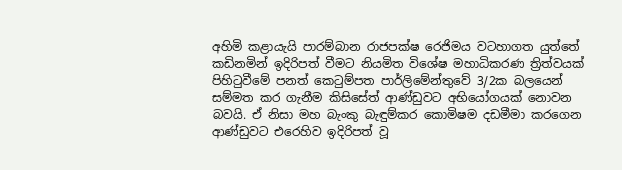අහිමි කළායැයි පාරම්බාන රාජපක්ෂ රෙජිමය වටහාගත යුත්තේ කඩිනමින් ඉදිරිපත් වීමට නියමිත විශේෂ මහාධිකරණ ත්‍රිත්වයක් පිහිටුවීමේ පනත් කෙටුම්පත පාර්ලිමේන්තුවේ 3/2ක බලයෙන් සම්මත කර ගැනීම කිසිසේත් ආණ්ඩුවට අභියෝගයක් නොවන බවයි. ඒ නිසා මහ බැංකු බැඳුම්කර කොමිෂම දඩමීමා කරගෙන ආණ්ඩුවට එරෙහිව ඉදිරිපත් වූ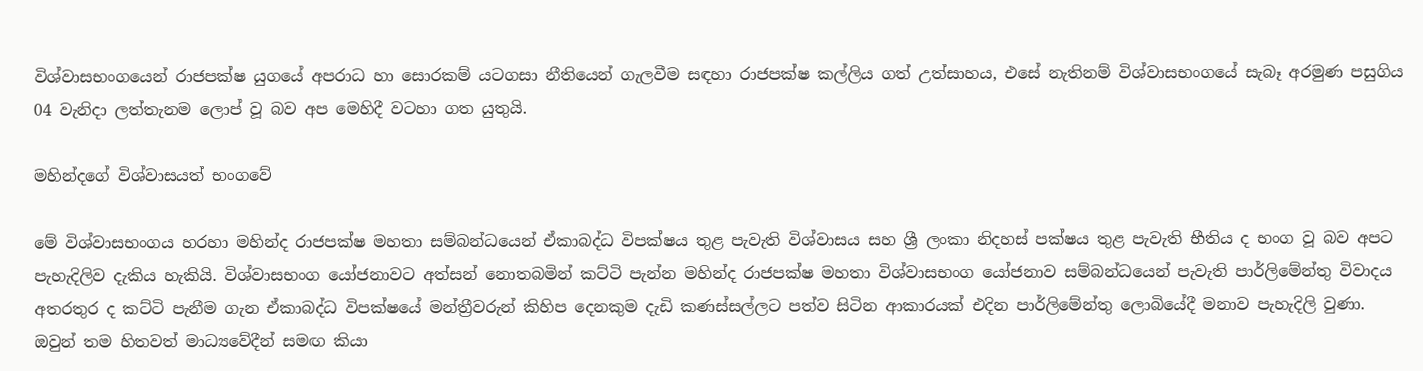විශ්වාසභංගයෙන් රාජපක්ෂ යුගයේ අපරාධ හා සොරකම් යටගසා නීතියෙන් ගැලවීම සඳහා රාජපක්ෂ කල්ලිය ගත් උත්සාහය, එසේ නැතිනම් විශ්වාසභංගයේ සැබෑ අරමුණ පසුගිය 04 වැනිදා ලත්තැනම ලොප් වූ බව අප මෙහිදී වටහා ගත යුතුයි.

මහින්දගේ විශ්වාසයත් භංගවේ

මේ විශ්වාසභංගය හරහා මහින්ද රාජපක්ෂ මහතා සම්බන්ධයෙන් ඒකාබද්ධ විපක්ෂය තුළ පැවැති විශ්වාසය සහ ශ්‍රී ලංකා නිදහස් පක්ෂය තුළ පැවැති භීතිය ද භංග වූ බව අපට පැහැදිලිව දැකිය හැකියි. විශ්වාසභංග යෝජනාවට අත්සන් නොතබමින් කට්ටි පැන්න මහින්ද රාජපක්ෂ මහතා විශ්වාසභංග යෝජනාව සම්බන්ධයෙන් පැවැති පාර්ලිමේන්තු විවාදය අතරතුර ද කට්ටි පැනීම ගැන ඒකාබද්ධ විපක්ෂයේ මන්ත්‍රීවරුන් කිහිප දෙනකුම දැඩි කණස්සල්ලට පත්ව සිටින ආකාරයක් එදින පාර්ලිමේන්තු ලොබියේදී මනාව පැහැදිලි වුණා. ඔවුන් තම හිතවත් මාධ්‍යවේදීන් සමඟ කියා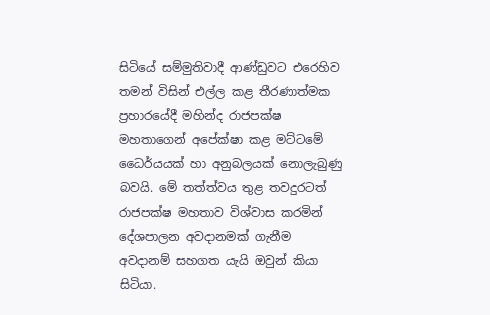සිටියේ සම්මුතිවාදී ආණ්ඩුවට එරෙහිව තමන් විසින් එල්ල කළ තීරණාත්මක ප්‍රහාරයේදී මහින්ද රාජපක්ෂ මහතාගෙන් අපේක්ෂා කළ මට්ටමේ ධෛර්යයක් හා අනුබලයක් නොලැබුණු බවයි. මේ තත්ත්වය තුළ තවදුරටත් රාජපක්ෂ මහතාව විශ්වාස කරමින් දේශපාලන අවදානමක් ගැනීම අවදානම් සහගත යැයි ඔවුන් කියා සිටියා.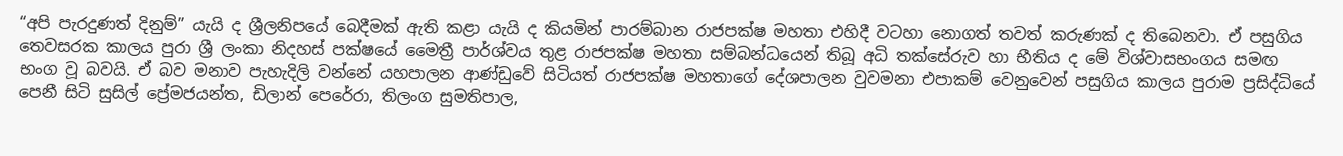“අපි පැරදුණත් දිනුම්” යැයි ද ශ්‍රීලනිපයේ බෙදීමක් ඇති කළා යැයි ද කියමින් පාරම්බාන රාජපක්ෂ මහතා එහිදී වටහා නොගත් තවත් කරුණක් ද තිබෙනවා. ඒ පසුගිය තෙවසරක කාලය පුරා ශ්‍රී ලංකා නිදහස් පක්ෂයේ මෛත්‍රී පාර්ශ්වය තුළ රාජපක්ෂ මහතා සම්බන්ධයෙන් තිබූ අධි තක්සේරුව හා භීතිය ද මේ විශ්වාසභංගය සමඟ භංග වූ බවයි. ඒ බව මනාව පැහැදිලි වන්නේ යහපාලන ආණ්ඩුවේ සිටියත් රාජපක්ෂ මහතාගේ දේශපාලන වුවමනා එපාකම් වෙනුවෙන් පසුගිය කාලය පුරාම ප්‍රසිද්ධියේ පෙනී සිටි සුසිල් ප්‍රේමජයන්ත, ඩිලාන් පෙරේරා, තිලංග සුමතිපාල,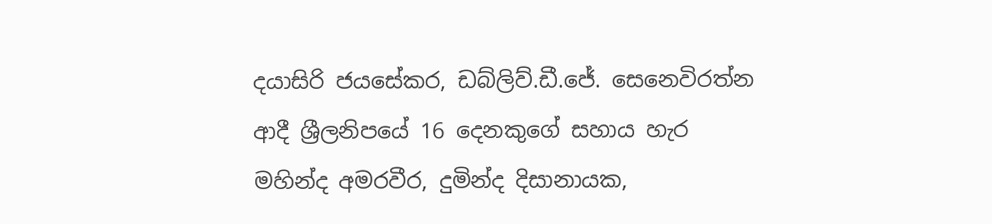දයාසිරි ජයසේකර, ඩබ්ලිව්.ඩී.ජේ. සෙනෙවිරත්න ආදී ශ්‍රීලනිපයේ 16 දෙනකුගේ සහාය හැර මහින්ද අමරවීර, දුමින්ද දිසානායක,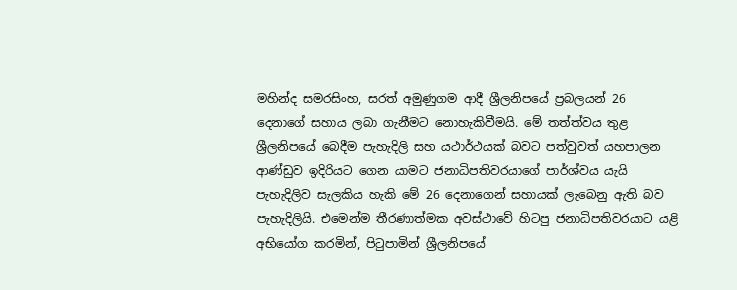මහින්ද සමරසිංහ, සරත් අමුණුගම ආදී ශ්‍රීලනිපයේ ප්‍රබලයන් 26 දෙනාගේ සහාය ලබා ගැනීමට නොහැකිවීමයි. මේ තත්ත්වය තුළ ශ්‍රීලනිපයේ බෙදීම පැහැදිලි සහ යථාර්ථයක් බවට පත්වුවත් යහපාලන ආණ්ඩුව ඉදිරියට ගෙන යාමට ජනාධිපතිවරයාගේ පාර්ශ්වය යැයි පැහැදිලිව සැලකිය හැකි මේ 26 දෙනාගෙන් සහායක් ලැබෙනු ඇති බව පැහැදිලියි. එමෙන්ම තීරණාත්මක අවස්ථාවේ හිටපු ජනාධිපතිවරයාට යළි අභියෝග කරමින්, පිටුපාමින් ශ්‍රීලනිපයේ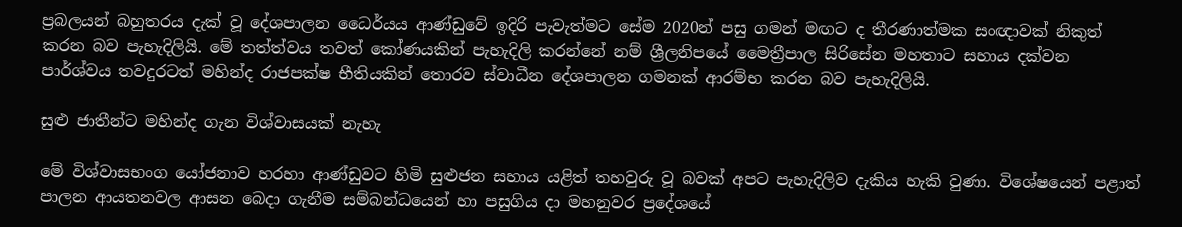ප්‍රබලයන් බහුතරය දැක් වූ දේශපාලන ධෛර්යය ආණ්ඩුවේ ඉදිරි පැවැත්මට සේම 2020න් පසු ගමන් මඟට ද තීරණාත්මක සංඥාවක් නිකුත් කරන බව පැහැදිලියි. මේ තත්ත්වය තවත් කෝණයකින් පැහැදිලි කරන්නේ නම් ශ්‍රීලනිපයේ මෛත්‍රීපාල සිරිසේන මහතාට සහාය දක්වන පාර්ශ්වය තවදුරටත් මහින්ද රාජපක්ෂ භීතියකින් තොරව ස්වාධීන දේශපාලන ගමනක් ආරම්භ කරන බව පැහැදිලියි.

සුළු ජාතීන්ට මහින්ද ගැන විශ්වාසයක් නැහැ

මේ විශ්වාසභංග යෝජනාව හරහා ආණ්ඩුවට හිමි සුළුජන සහාය යළිත් තහවුරු වූ බවක් අපට පැහැදිලිව දැකිය හැකි වුණා. විශේෂයෙන් පළාත් පාලන ආයතනවල ආසන බෙදා ගැනීම සම්බන්ධයෙන් හා පසුගිය දා මහනුවර ප්‍රදේශයේ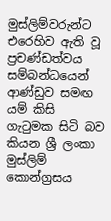මුස්ලිම්වරුන්ට එරෙහිව ඇති වූ ප්‍රචණ්ඩත්වය සම්බන්ධයෙන් ආණ්ඩුව සමඟ යම් කිසි ගැටුමක සිටි බව කියන ශ්‍රී ලංකා මුස්ලිම් කොන්ග්‍රසය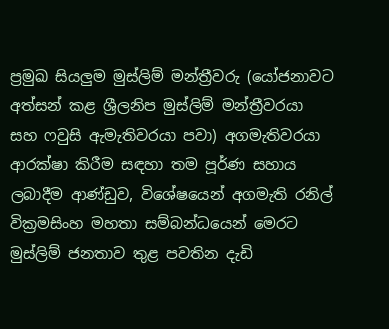ප්‍රමුඛ සියලුම මුස්ලිම් මන්ත්‍රීවරු (යෝජනාවට අත්සන් කළ ශ්‍රීලනිප මුස්ලිම් මන්ත්‍රීවරයා සහ ෆවුසි ඇමැතිවරයා පවා) අගමැතිවරයා ආරක්ෂා කිරීම සඳහා තම පූර්ණ සහාය ලබාදීම ආණ්ඩුව, විශේෂයෙන් අගමැති රනිල් වික්‍රමසිංහ මහතා සම්බන්ධයෙන් මෙරට මුස්ලිම් ජනතාව තුළ පවතින දැඩි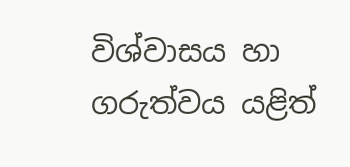විශ්වාසය හා ගරුත්වය යළිත්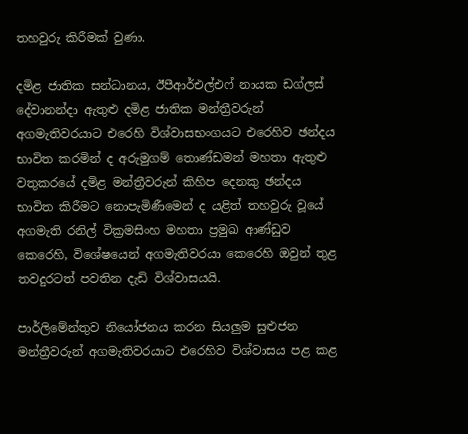තහවුරු කිරීමක් වුණා.

දමිළ ජාතික සන්ධානය, ඊපීආර්එල්එෆ් නායක ඩග්ලස් දේවානන්දා ඇතුළු දමිළ ජාතික මන්ත්‍රීවරුන් අගමැතිවරයාට එරෙහි විශ්වාසභංගයට එරෙහිව ඡන්දය භාවිත කරමින් ද අරුමුගම් තොණ්ඩමන් මහතා ඇතුළු වතුකරයේ දමිළ මන්ත්‍රීවරුන් කිහිප දෙනකු ඡන්දය භාවිත කිරීමට නොපැමිණීමෙන් ද යළිත් තහවුරු වූයේ අගමැති රනිල් වික්‍රමසිංහ මහතා ප්‍රමුඛ ආණ්ඩුව කෙරෙහි, විශේෂයෙන් අගමැතිවරයා කෙරෙහි ඔවුන් තුළ තවදුරටත් පවතින දැඩි විශ්වාසයයි.

පාර්ලිමේන්තුව නියෝජනය කරන සියලුම සුළුජන මන්ත්‍රීවරුන් අගමැතිවරයාට එරෙහිව විශ්වාසය පළ කළ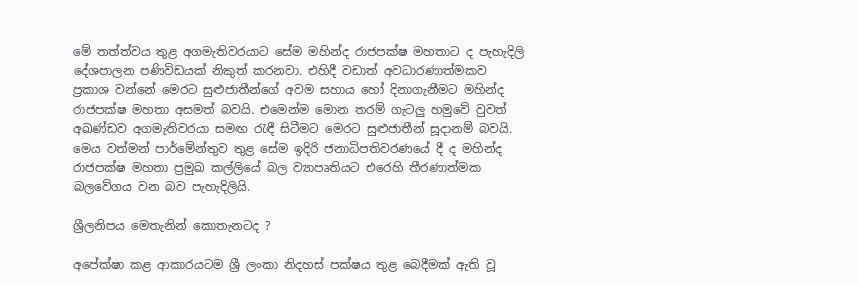මේ තත්ත්වය තුළ අගමැතිවරයාට සේම මහින්ද රාජපක්ෂ මහතාට ද පැහැදිලි දේශපාලන පණිවිඩයක් නිකුත් කරනවා. එහිදී වඩාත් අවධාරණාත්මකව ප්‍රකාශ වන්නේ මෙරට සුළුජාතීන්ගේ අවම සහාය හෝ දිනාගැනීමට මහින්ද රාජපක්ෂ මහතා අසමත් බවයි. එමෙන්ම මොන තරම් ගැටලු හමුවේ වුවත් අඛණ්ඩව අගමැතිවරයා සමඟ රැඳී සිටීමට මෙරට සුළුජාතීන් සූදානම් බවයි. මෙය වත්මන් පාර්මේන්තුව තුළ සේම ඉදිරි ජනාධිපතිවරණයේ දී ද මහින්ද රාජපක්ෂ මහතා ප්‍රමුඛ කල්ලියේ බල ව්‍යාපෘතියට එරෙහි තීරණාත්මක බලවේගය වන බව පැහැදිලියි.

ශ්‍රීලනිපය මෙතැනින් කොතැනටද ?

අපේක්ෂා කළ ආකාරයටම ශ්‍රී ලංකා නිදහස් පක්ෂය තුළ බෙදීමක් ඇති වූ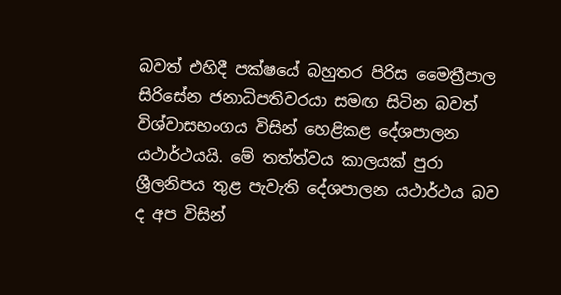බවත් එහිදී පක්ෂයේ බහුතර පිරිස මෛත්‍රීපාල සිරිසේන ජනාධිපතිවරයා සමඟ සිටින බවත් විශ්වාසභංගය විසින් හෙළිකළ දේශපාලන යථාර්ථයයි. මේ තත්ත්වය කාලයක් පුරා ශ්‍රීලනිපය තුළ පැවැති දේශපාලන යථාර්ථය බව ද අප විසින්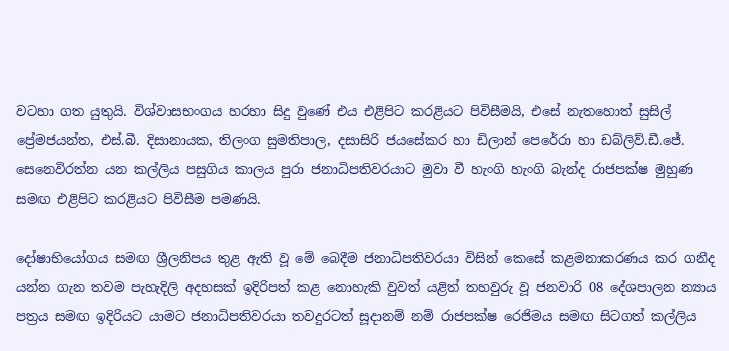වටහා ගත යුතුයි. විශ්වාසභංගය හරහා සිදු වුණේ එය එළිපිට කරළියට පිවිසීමයි, එසේ නැතහොත් සුසිල් ප්‍රේමජයන්ත, එස්.බී. දිසානායක, තිලංග සුමතිපාල, දසාසිරි ජයසේකර හා ඩිලාන් පෙරේරා හා ඩබ්ලිව්.ඩී.ජේ. සෙනෙවිරත්න යන කල්ලිය පසුගිය කාලය පුරා ජනාධිපතිවරයාට මුවා වී හැංගි හැංගි බැන්ද රාජපක්ෂ මුහුණ සමඟ එළිපිට කරළියට පිවිසීම පමණයි.

දෝෂාභියෝගය සමඟ ශ්‍රීලනිපය තුළ ඇති වූ මේ බෙදීම ජනාධිපතිවරයා විසින් කෙසේ කළමනාකරණය කර ගනීද යන්න ගැන තවම පැහැදිලි අදහසක් ඉදිරිපත් කළ නොහැකි වුවත් යළිත් තහවුරු වූ ජනවාරි 08 දේශපාලන න්‍යාය පත්‍රය සමඟ ඉදිරියට යාමට ජනාධිපතිවරයා තවදුරටත් සූදානම් නම් රාජපක්ෂ රෙජිමය සමඟ සිටගත් කල්ලිය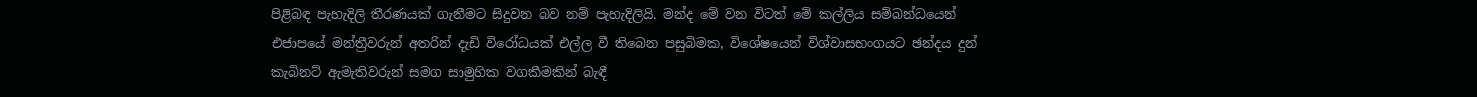පිළිබඳ පැහැදිලි තීරණයක් ගැනීමට සිදුවන බව නම් පැහැදිලියි. මන්ද මේ වන විටත් මේ කල්ලිය සම්බන්ධයෙන් එජාපයේ මන්ත්‍රීවරුන් අතරින් දැඩි විරෝධයක් එල්ල වී තිබෙන පසුබිමක, විශේෂයෙන් විශ්වාසභංගයට ඡන්දය දුන් කැබිනට් ඇමැතිවරුන් සමග සාමුහික වගකීමකින් බැඳී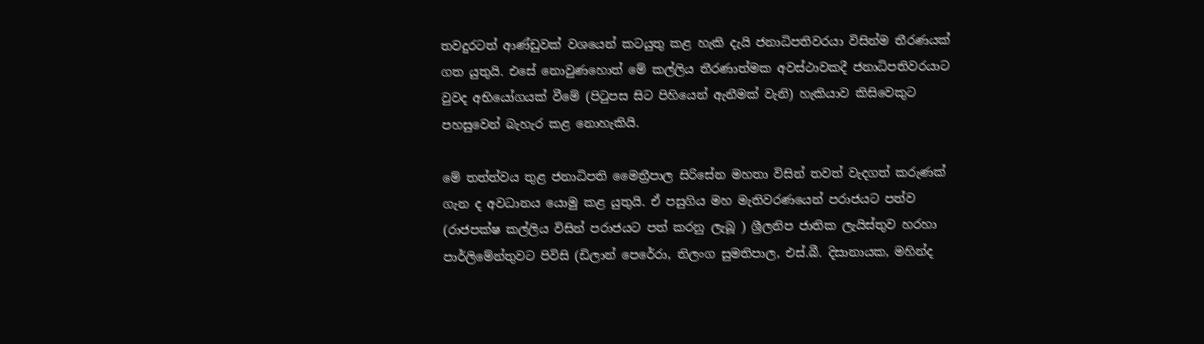තවදුරටත් ආණ්ඩුවක් වශයෙන් කටයුතු කළ හැකි දැයි ජනාධිපතිවරයා විසින්ම තීරණයක් ගත යුතුයි. එසේ නොවුණහොත් මේ කල්ලිය තීරණාත්මක අවස්ථාවකදී ජනාධිපතිවරයාට වුවද අභියෝගයක් වීමේ (පිටුපස සිට පිහියෙන් ඇනීමක් වැනි) හැකියාව කිසිවෙකුට පහසුවෙන් බැහැර කළ නොහැකියි.

මේ තත්ත්වය තුළ ජනාධිපති මෛත්‍රීපාල සිරිසේන මහතා විසින් තවත් වැදගත් කරුණක් ගැන ද අවධානය යොමු කළ යුතුයි. ඒ පසුගිය මහ මැතිවරණයෙන් පරාජයට පත්ව (රාජපක්ෂ කල්ලිය විසින් පරාජයට පත් කරනු ලැබූ ) ශ්‍රීලනිප ජාතික ලැයිස්තුව හරහා පාර්ලිමේන්තුවට පිවිසි (ඩිලාන් පෙරේරා, තිලංග සුමතිපාල, එස්.බී. දිසානායක, මහින්ද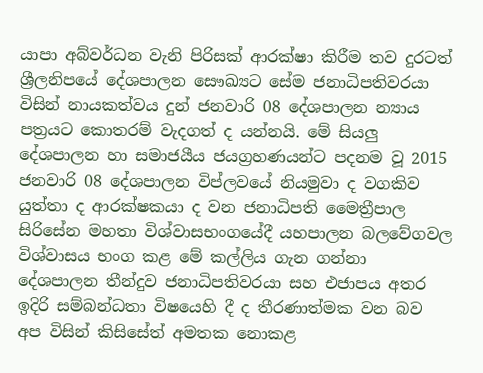යාපා අබ්වර්ධන වැනි පිරිසක් ආරක්ෂා කිරීම තව දුරටත් ශ්‍රීලනිපයේ දේශපාලන සෞඛ්‍යට සේම ජනාධිපතිවරයා විසින් නායකත්වය දුන් ජනවාරි 08 දේශපාලන න්‍යාය පත්‍රයට කොතරම් වැදගත් ද යන්නයි. මේ සියලු දේශපාලන හා සමාජයීය ජයග්‍රහණයන්ට පදනම වූ 2015 ජනවාරි 08 දේශපාලන විප්ලවයේ නියමුවා ද වගකිව යුත්තා ද ආරක්ෂකයා ද වන ජනාධිපති මෛත්‍රීපාල සිරිසේන මහතා විශ්වාසභංගයේදී යහපාලන බලවේගවල විශ්වාසය භංග කළ මේ කල්ලිය ගැන ගන්නා දේශපාලන තීන්දුව ජනාධිපතිවරයා සහ එජාපය අතර ඉදිරි සම්බන්ධතා විෂයෙහි දී ද තීරණාත්මක වන බව අප විසින් කිසිසේත් අමතක නොකළ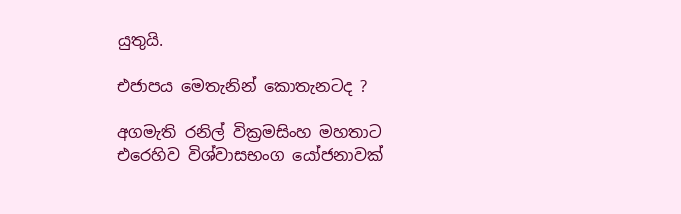යුතුයි.

එජාපය මෙතැනින් කොතැනටද ?

අගමැති රනිල් වික්‍රමසිංහ මහතාට එරෙහිව විශ්වාසභංග යෝජනාවක්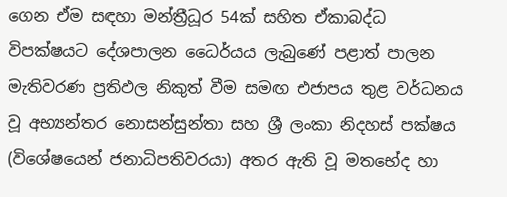ගෙන ඒම සඳහා මන්ත්‍රීධූර 54ක් සහිත ඒකාබද්ධ විපක්ෂයට දේශපාලන ධෛර්යය ලැබුණේ පළාත් පාලන මැතිවරණ ප්‍රතිඵල නිකුත් වීම සමඟ එජාපය තුළ වර්ධනය වූ අභ්‍යන්තර නොසන්සුන්තා සහ ශ්‍රී ලංකා නිදහස් පක්ෂය (විශේෂයෙන් ජනාධිපතිවරයා) අතර ඇති වූ මතභේද හා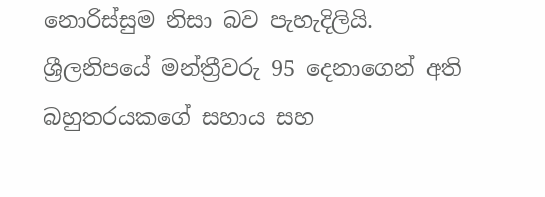නොරිස්සුම නිසා බව පැහැදිලියි. ශ්‍රීලනිපයේ මන්ත්‍රීවරු 95 දෙනාගෙන් අති බහුතරයකගේ සහාය සහ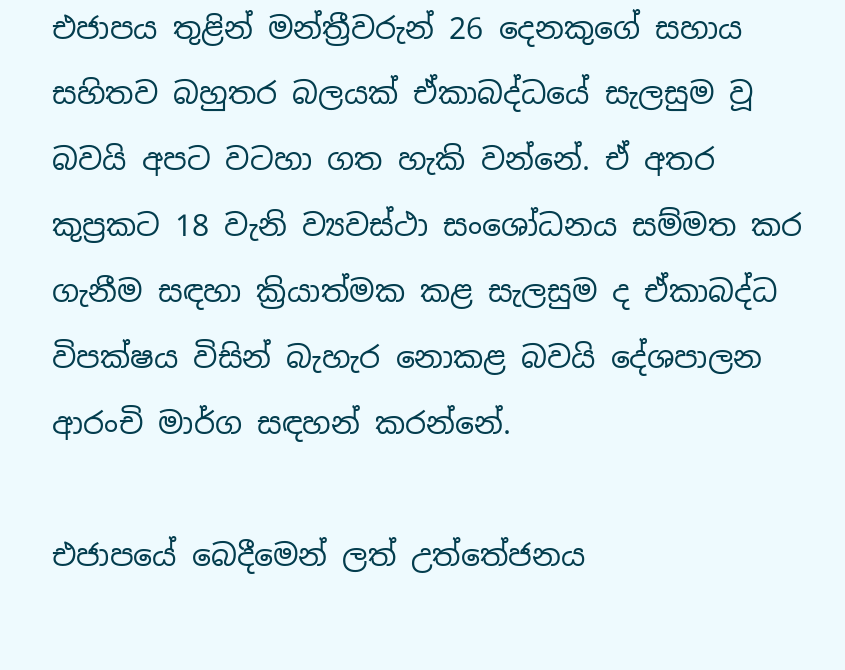එජාපය තුළින් මන්ත්‍රීවරුන් 26 දෙනකුගේ සහාය සහිතව බහුතර බලයක් ඒකාබද්ධයේ සැලසුම වූ බවයි අපට වටහා ගත හැකි වන්නේ. ඒ අතර කුප්‍රකට 18 වැනි ව්‍යවස්ථා සංශෝධනය සම්මත කර ගැනීම සඳහා ක්‍රියාත්මක කළ සැලසුම ද ඒකාබද්ධ විපක්ෂය විසින් බැහැර නොකළ බවයි දේශපාලන ආරංචි මාර්ග සඳහන් කරන්නේ.

එජාපයේ බෙදීමෙන් ලත් උත්තේජනය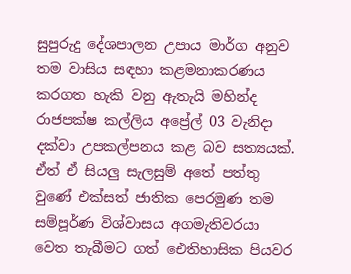සුපුරුදු දේශපාලන උපාය මාර්ග අනුව තම වාසිය සඳහා කළමනාකරණය කරගත හැකි වනු ඇතැයි මහින්ද රාජපක්ෂ කල්ලිය අප්‍රේල් 03 වැනිදා දක්වා උපකල්පනය කළ බව සත්‍යයක්. ඒත් ඒ සියලු සැලසුම් අතේ පත්තු වුණේ එක්සත් ජාතික පෙරමුණ තම සම්පූර්ණ විශ්වාසය අගමැතිවරයා වෙත තැබීමට ගත් ඓතිහාසික පියවර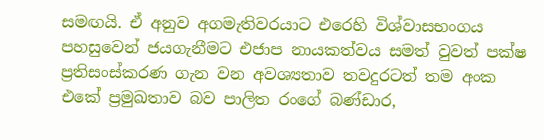සමඟයි. ඒ අනුව අගමැතිවරයාට එරෙහි විශ්වාසභංගය පහසුවෙන් ජයගැනීමට එජාප නායකත්වය සමත් වුවත් පක්ෂ ප්‍රතිසංස්කරණ ගැන වන අවශ්‍යතාව තවදුරටත් තම අංක එකේ ප්‍රමුඛතාව බව පාලිත රංගේ බණ්ඩාර,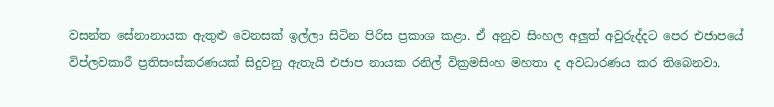වසන්ත සේනානායක ඇතුළු වෙනසක් ඉල්ලා සිටින පිරිස ප්‍රකාශ කළා. ඒ අනුව සිංහල අලුත් අවුරුද්දට පෙර එජාපයේ විප්ලවකාරී ප්‍රතිසංස්කරණයක් සිදුවනු ඇතැයි එජාප නායක රනිල් වික්‍රමසිංහ මහතා ද අවධාරණය කර තිබෙනවා.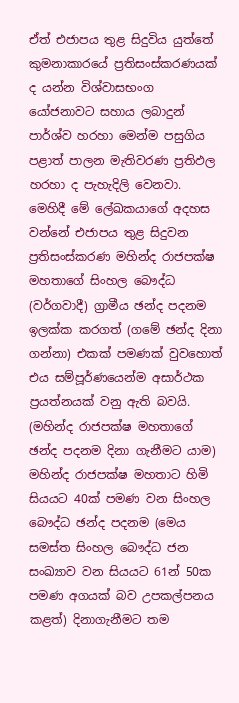ඒත් එජාපය තුළ සිදුවිය යුත්තේ කුමනාකාරයේ ප්‍රතිසංස්කරණයක් ද යන්න විශ්වාසභංග යෝජනාවට සහාය ලබාදුන් පාර්ශ්ව හරහා මෙන්ම පසුගිය පළාත් පාලන මැතිවරණ ප්‍රතිඵල හරහා ද පැහැදිලි වෙනවා. මෙහිදී මේ ලේඛකයාගේ අදහස වන්නේ එජාපය තුළ සිදුවන ප්‍රතිසංස්කරණ මහින්ද රාජපක්ෂ මහතාගේ සිංහල බෞද්ධ (වර්ගවාදී) ග්‍රාමීය ඡන්ද පදනම ඉලක්ක කරගත් (ගමේ ඡන්ද දිනා ගන්නා) එකක් පමණක් වුවහොත් එය සම්පූර්ණයෙන්ම අසාර්ථක ප්‍රයත්නයක් වනු ඇති බවයි. (මහින්ද රාජපක්ෂ මහතාගේ ඡන්ද පදනම දිනා ගැනීමට යාම) මහින්ද රාජපක්ෂ මහතාට හිමි සියයට 40ක් පමණ වන සිංහල බෞද්ධ ඡන්ද පදනම (මෙය සමස්ත සිංහල බෞද්ධ ජන සංඛ්‍යාව වන සියයට 61න් 50ක පමණ අගයක් බව උපකල්පනය කළත්) දිනාගැනීමට තම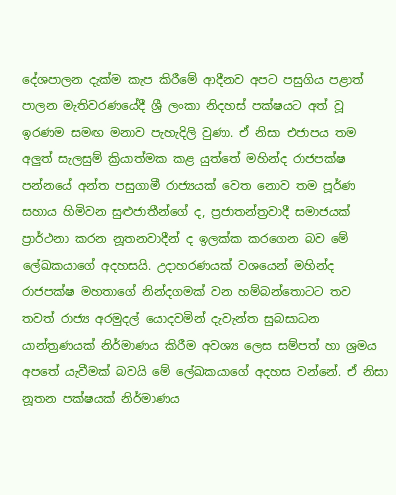දේශපාලන දැක්ම කැප කිරීමේ ආදීනව අපට පසුගිය පළාත් පාලන මැතිවරණයේදී ශ්‍රී ලංකා නිදහස් පක්ෂයට අත් වූ ඉරණම සමඟ මනාව පැහැදිලි වුණා. ඒ නිසා එජාපය තම අලුත් සැලසුම් ක්‍රියාත්මක කළ යුත්තේ මහින්ද රාජපක්ෂ පන්නයේ අන්ත පසුගාමී රාජ්‍යයක් වෙත නොව තම පූර්ණ සහාය හිමිවන සුළුජාතීන්ගේ ද, ප්‍රජාතන්ත්‍රවාදී සමාජයක් ප්‍රාර්ථනා කරන නූතනවාදීන් ද ඉලක්ක කරගෙන බව මේ ලේඛකයාගේ අදහසයි. උදාහරණයක් වශයෙන් මහින්ද රාජපක්ෂ මහතාගේ නින්දගමක් වන හම්බන්තොටට තව තවත් රාජ්‍ය අරමුදල් යොදවමින් දැවැන්ත සුබසාධන යාන්ත්‍රණයක් නිර්මාණය කිරීම අවශ්‍ය ලෙස සම්පත් හා ශ්‍රමය අපතේ යැවීමක් බවයි මේ ලේඛකයාගේ අදහස වන්නේ. ඒ නිසා නූතන පක්ෂයක් නිර්මාණය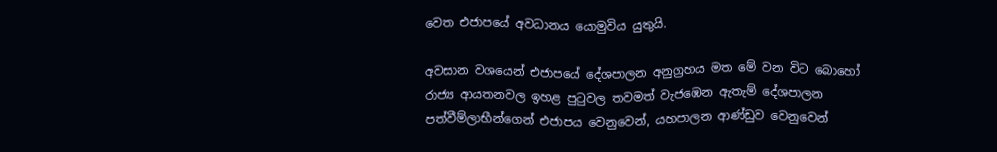වෙත එජාපයේ අවධානය යොමුවිය යුතුයි.

අවසාන වශයෙන් එජාපයේ දේශපාලන අනුග්‍රහය මත මේ වන විට බොහෝ රාජ්‍ය ආයතනවල ඉහළ පුටුවල තවමත් වැජඹෙන ඇතැම් දේශපාලන පත්වීම්ලාභීන්ගෙන් එජාපය වෙනුවෙන්, යහපාලන ආණ්ඩුව වෙනුවෙන්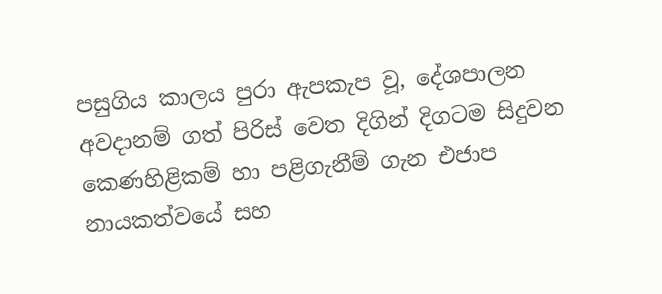පසුගිය කාලය පුරා ඇපකැප වූ, දේශපාලන අවදානම් ගත් පිරිස් වෙත දිගින් දිගටම සිදුවන කෙණහිළිකම් හා පළිගැනීම් ගැන එජාප නායකත්වයේ සහ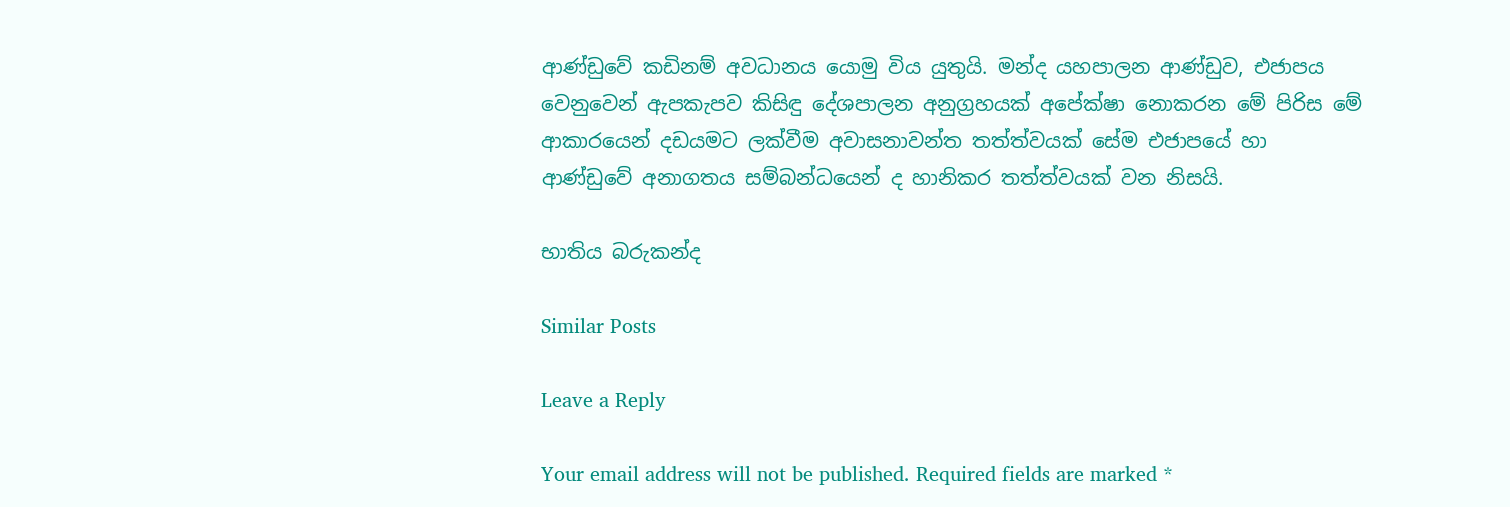ආණ්ඩුවේ කඩිනම් අවධානය යොමු විය යුතුයි. මන්ද යහපාලන ආණ්ඩුව, එජාපය වෙනුවෙන් ඇපකැපව කිසිඳු දේශපාලන අනුග්‍රහයක් අපේක්ෂා නොකරන මේ පිරිස මේ ආකාරයෙන් දඩයමට ලක්වීම අවාසනාවන්ත තත්ත්වයක් සේම එජාපයේ හා ආණ්ඩුවේ අනාගතය සම්බන්ධයෙන් ද හානිකර තත්ත්වයක් වන නිසයි.

භාතිය බරුකන්ද

Similar Posts

Leave a Reply

Your email address will not be published. Required fields are marked *